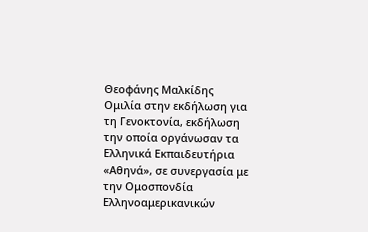Θεοφάνης Μαλκίδης
Ομιλία στην εκδήλωση για τη Γενοκτονία, εκδήλωση την οποία οργάνωσαν τα Ελληνικά Εκπαιδευτήρια «Αθηνά», σε συνεργασία με την Ομοσπονδία Ελληνοαμερικανικών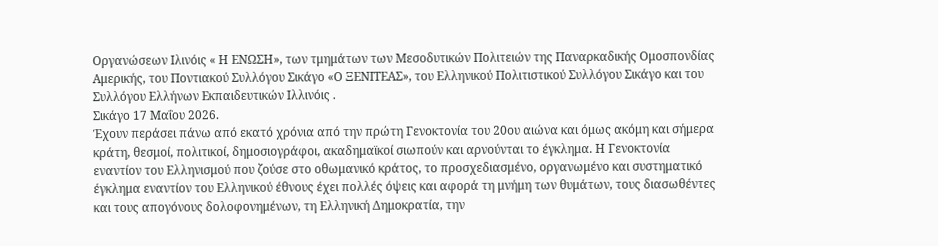Οργανώσεων Ιλινόις « Η ΕΝΩΣΗ», των τμημάτων των Μεσοδυτικών Πολιτειών της Παναρκαδικής Ομοσπονδίας Αμερικής, του Ποντιακού Συλλόγου Σικάγο «Ο ΞΕΝΙΤΕΑΣ», του Ελληνικού Πολιτιστικού Συλλόγου Σικάγο και του Συλλόγου Ελλήνων Εκπαιδευτικών Ιλλινόις .
Σικάγο 17 Μαΐου 2026.
Έχουν περάσει πάνω από εκατό χρόνια από την πρώτη Γενοκτονία του 20ου αιώνα και όμως ακόμη και σήμερα κράτη, θεσμοί, πολιτικοί, δημοσιογράφοι, ακαδημαϊκοί σιωπούν και αρνούνται το έγκλημα. Η Γενοκτονία εναντίον του Ελληνισμού που ζούσε στο οθωμανικό κράτος, το προσχεδιασμένο, οργανωμένο και συστηματικό έγκλημα εναντίον του Ελληνικού έθνους έχει πολλές όψεις και αφορά τη μνήμη των θυμάτων, τους διασωθέντες και τους απογόνους δολοφονημένων, τη Ελληνική Δημοκρατία, την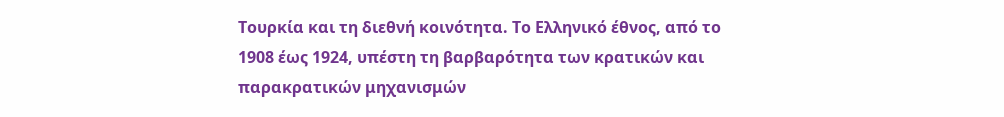Τουρκία και τη διεθνή κοινότητα. Το Ελληνικό έθνος, από το 1908 έως 1924, υπέστη τη βαρβαρότητα των κρατικών και παρακρατικών μηχανισμών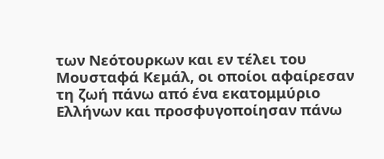των Νεότουρκων και εν τέλει του Μουσταφά Κεμάλ, οι οποίοι αφαίρεσαν τη ζωή πάνω από ένα εκατομμύριο Ελλήνων και προσφυγοποίησαν πάνω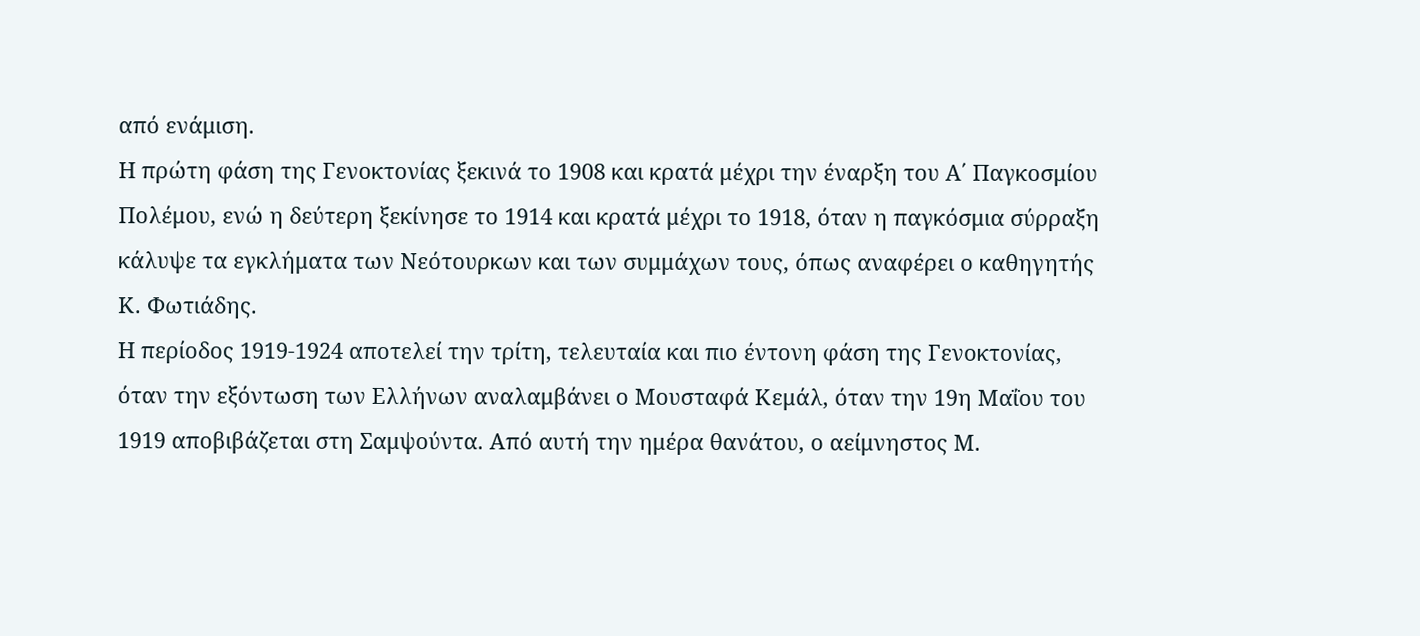από ενάμιση.
Η πρώτη φάση της Γενοκτονίας ξεκινά το 1908 και κρατά μέχρι την έναρξη του Α΄ Παγκοσμίου Πολέμου, ενώ η δεύτερη ξεκίνησε το 1914 και κρατά μέχρι το 1918, όταν η παγκόσμια σύρραξη κάλυψε τα εγκλήματα των Νεότουρκων και των συμμάχων τους, όπως αναφέρει ο καθηγητής Κ. Φωτιάδης.
Η περίοδος 1919-1924 αποτελεί την τρίτη, τελευταία και πιο έντονη φάση της Γενοκτονίας, όταν την εξόντωση των Ελλήνων αναλαμβάνει ο Μουσταφά Κεμάλ, όταν την 19η Μαΐου του 1919 αποβιβάζεται στη Σαμψούντα. Από αυτή την ημέρα θανάτου, ο αείμνηστος Μ.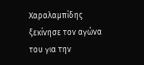Χαραλαμπίδης ξεκίνησε τον αγώνα του για την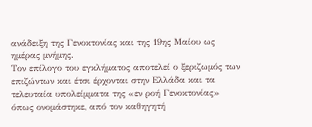ανάδειξη της Γενοκτονίας και της 19ης Μαίου ως ημέρας μνήμης.
Τον επίλογο του εγκλήματος αποτελεί ο ξεριζωμός των επιζώντων και έτσι έρχονται στην Ελλάδα και τα τελευταία υπολείμματα της «εν ροή Γενοκτονίας» όπως ονομάστηκε, από τον καθηγητή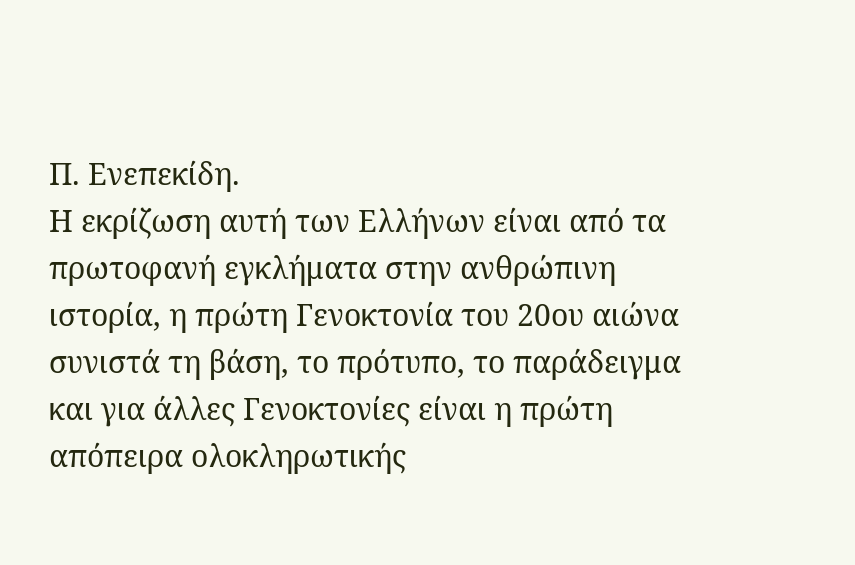Π. Ενεπεκίδη.
Η εκρίζωση αυτή των Ελλήνων είναι από τα πρωτοφανή εγκλήματα στην ανθρώπινη ιστορία, η πρώτη Γενοκτονία του 20ου αιώνα συνιστά τη βάση, το πρότυπο, το παράδειγμα και για άλλες Γενοκτονίες είναι η πρώτη απόπειρα ολοκληρωτικής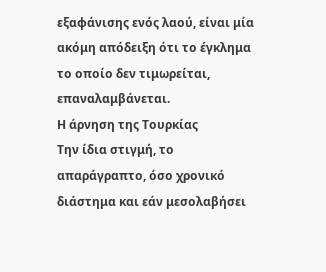εξαφάνισης ενός λαού, είναι μία ακόμη απόδειξη ότι το έγκλημα το οποίο δεν τιμωρείται, επαναλαμβάνεται.
Η άρνηση της Τουρκίας
Την ίδια στιγμή, το απαράγραπτο, όσο χρονικό διάστημα και εάν μεσολαβήσει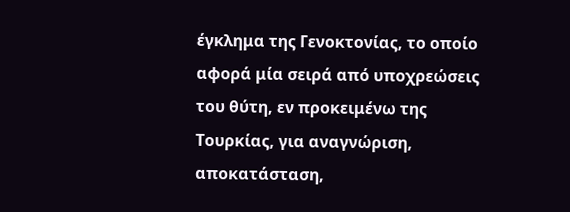έγκλημα της Γενοκτονίας, το οποίο αφορά μία σειρά από υποχρεώσεις του θύτη, εν προκειμένω της Τουρκίας, για αναγνώριση, αποκατάσταση,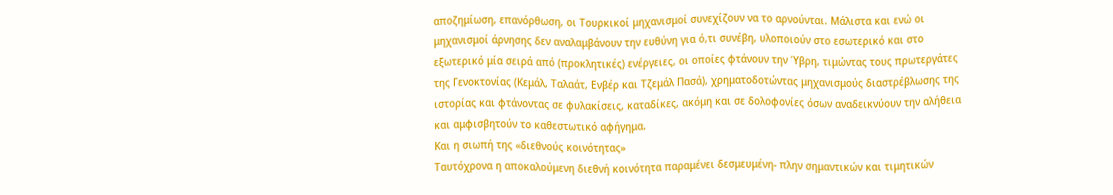αποζημίωση, επανόρθωση, οι Τουρκικοί μηχανισμοί συνεχίζουν να το αρνούνται. Μάλιστα και ενώ οι μηχανισμοί άρνησης δεν αναλαμβάνουν την ευθύνη για ό,τι συνέβη, υλοποιούν στο εσωτερικό και στο εξωτερικό μία σειρά από (προκλητικές) ενέργειες, οι οποίες φτάνουν την Ύβρη, τιμώντας τους πρωτεργάτες της Γενοκτονίας (Κεμάλ, Ταλαάτ, Ενβέρ και Τζεμάλ Πασά), χρηματοδοτώντας μηχανισμούς διαστρέβλωσης της ιστορίας και φτάνοντας σε φυλακίσεις, καταδίκες, ακόμη και σε δολοφονίες όσων αναδεικνύουν την αλήθεια και αμφισβητούν το καθεστωτικό αφήγημα.
Και η σιωπή της «διεθνούς κοινότητας»
Ταυτόχρονα η αποκαλούμενη διεθνή κοινότητα παραμένει δεσμευμένη- πλην σημαντικών και τιμητικών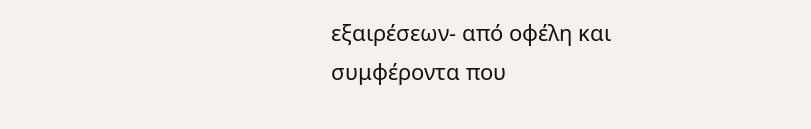εξαιρέσεων- από οφέλη και συμφέροντα που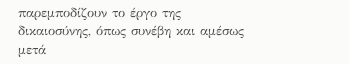παρεμποδίζουν το έργο της δικαιοσύνης, όπως συνέβη και αμέσως μετά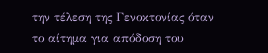την τέλεση της Γενοκτονίας όταν το αίτημα για απόδοση του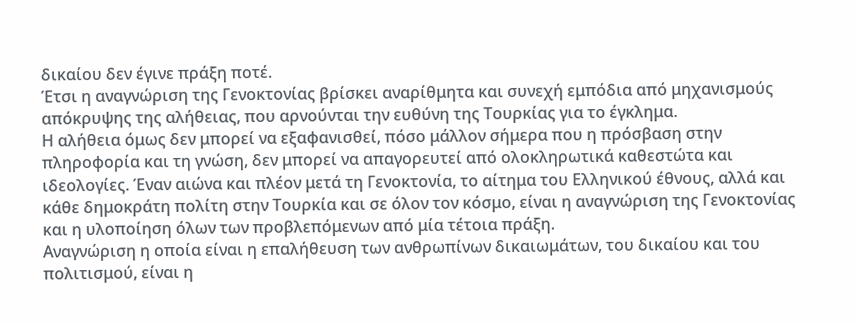δικαίου δεν έγινε πράξη ποτέ.
Έτσι η αναγνώριση της Γενοκτονίας βρίσκει αναρίθμητα και συνεχή εμπόδια από μηχανισμούς απόκρυψης της αλήθειας, που αρνούνται την ευθύνη της Τουρκίας για το έγκλημα.
Η αλήθεια όμως δεν μπορεί να εξαφανισθεί, πόσο μάλλον σήμερα που η πρόσβαση στην πληροφορία και τη γνώση, δεν μπορεί να απαγορευτεί από ολοκληρωτικά καθεστώτα και ιδεολογίες. Έναν αιώνα και πλέον μετά τη Γενοκτονία, το αίτημα του Ελληνικού έθνους, αλλά και κάθε δημοκράτη πολίτη στην Τουρκία και σε όλον τον κόσμο, είναι η αναγνώριση της Γενοκτονίας και η υλοποίηση όλων των προβλεπόμενων από μία τέτοια πράξη.
Αναγνώριση η οποία είναι η επαλήθευση των ανθρωπίνων δικαιωμάτων, του δικαίου και του πολιτισμού, είναι η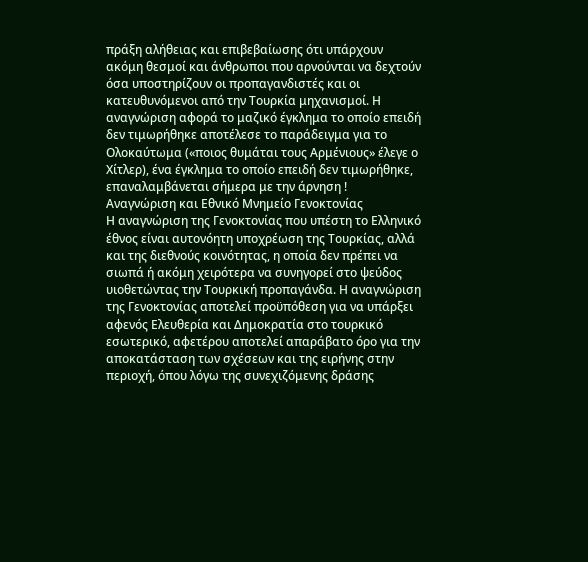πράξη αλήθειας και επιβεβαίωσης ότι υπάρχουν ακόμη θεσμοί και άνθρωποι που αρνούνται να δεχτούν όσα υποστηρίζουν οι προπαγανδιστές και οι κατευθυνόμενοι από την Τουρκία μηχανισμοί. Η αναγνώριση αφορά το μαζικό έγκλημα το οποίο επειδή δεν τιμωρήθηκε αποτέλεσε το παράδειγμα για το Ολοκαύτωμα («ποιος θυμάται τους Αρμένιους» έλεγε ο Χίτλερ), ένα έγκλημα το οποίο επειδή δεν τιμωρήθηκε, επαναλαμβάνεται σήμερα με την άρνηση !
Αναγνώριση και Εθνικό Μνημείο Γενοκτονίας
Η αναγνώριση της Γενοκτονίας που υπέστη το Ελληνικό έθνος είναι αυτονόητη υποχρέωση της Τουρκίας, αλλά και της διεθνούς κοινότητας, η οποία δεν πρέπει να σιωπά ή ακόμη χειρότερα να συνηγορεί στο ψεύδος υιοθετώντας την Τουρκική προπαγάνδα. Η αναγνώριση της Γενοκτονίας αποτελεί προϋπόθεση για να υπάρξει αφενός Ελευθερία και Δημοκρατία στο τουρκικό εσωτερικό, αφετέρου αποτελεί απαράβατο όρο για την αποκατάσταση των σχέσεων και της ειρήνης στην περιοχή, όπου λόγω της συνεχιζόμενης δράσης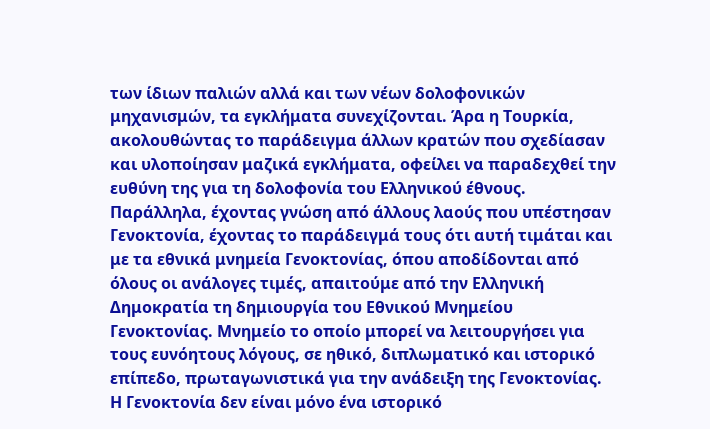των ίδιων παλιών αλλά και των νέων δολοφονικών μηχανισμών, τα εγκλήματα συνεχίζονται. Άρα η Τουρκία, ακολουθώντας το παράδειγμα άλλων κρατών που σχεδίασαν και υλοποίησαν μαζικά εγκλήματα, οφείλει να παραδεχθεί την ευθύνη της για τη δολοφονία του Ελληνικού έθνους.
Παράλληλα, έχοντας γνώση από άλλους λαούς που υπέστησαν Γενοκτονία, έχοντας το παράδειγμά τους ότι αυτή τιμάται και με τα εθνικά μνημεία Γενοκτονίας, όπου αποδίδονται από όλους οι ανάλογες τιμές, απαιτούμε από την Ελληνική Δημοκρατία τη δημιουργία του Εθνικού Μνημείου Γενοκτονίας. Μνημείο το οποίο μπορεί να λειτουργήσει για τους ευνόητους λόγους, σε ηθικό, διπλωματικό και ιστορικό επίπεδο, πρωταγωνιστικά για την ανάδειξη της Γενοκτονίας.
Η Γενοκτονία δεν είναι μόνο ένα ιστορικό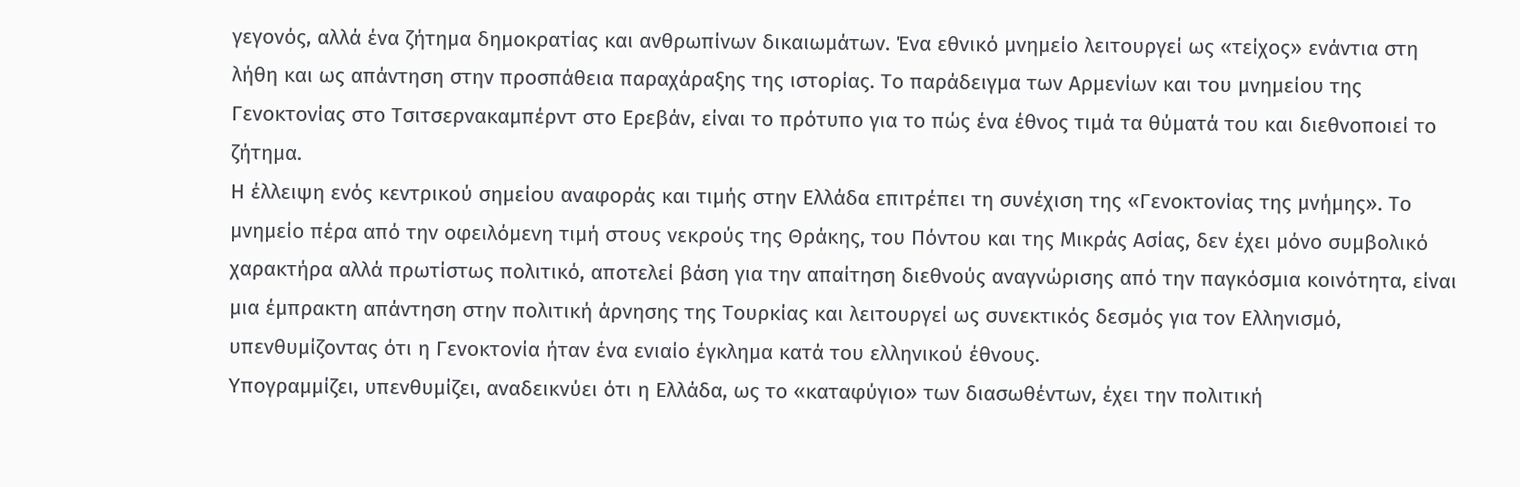γεγονός, αλλά ένα ζήτημα δημοκρατίας και ανθρωπίνων δικαιωμάτων. Ένα εθνικό μνημείο λειτουργεί ως «τείχος» ενάντια στη λήθη και ως απάντηση στην προσπάθεια παραχάραξης της ιστορίας. Το παράδειγμα των Αρμενίων και του μνημείου της Γενοκτονίας στο Τσιτσερνακαμπέρντ στο Ερεβάν, είναι το πρότυπο για το πώς ένα έθνος τιμά τα θύματά του και διεθνοποιεί το ζήτημα.
Η έλλειψη ενός κεντρικού σημείου αναφοράς και τιμής στην Ελλάδα επιτρέπει τη συνέχιση της «Γενοκτονίας της μνήμης». Το μνημείο πέρα από την οφειλόμενη τιμή στους νεκρούς της Θράκης, του Πόντου και της Μικράς Ασίας, δεν έχει μόνο συμβολικό χαρακτήρα αλλά πρωτίστως πολιτικό, αποτελεί βάση για την απαίτηση διεθνούς αναγνώρισης από την παγκόσμια κοινότητα, είναι μια έμπρακτη απάντηση στην πολιτική άρνησης της Τουρκίας και λειτουργεί ως συνεκτικός δεσμός για τον Ελληνισμό, υπενθυμίζοντας ότι η Γενοκτονία ήταν ένα ενιαίο έγκλημα κατά του ελληνικού έθνους.
Υπογραμμίζει, υπενθυμίζει, αναδεικνύει ότι η Ελλάδα, ως το «καταφύγιο» των διασωθέντων, έχει την πολιτική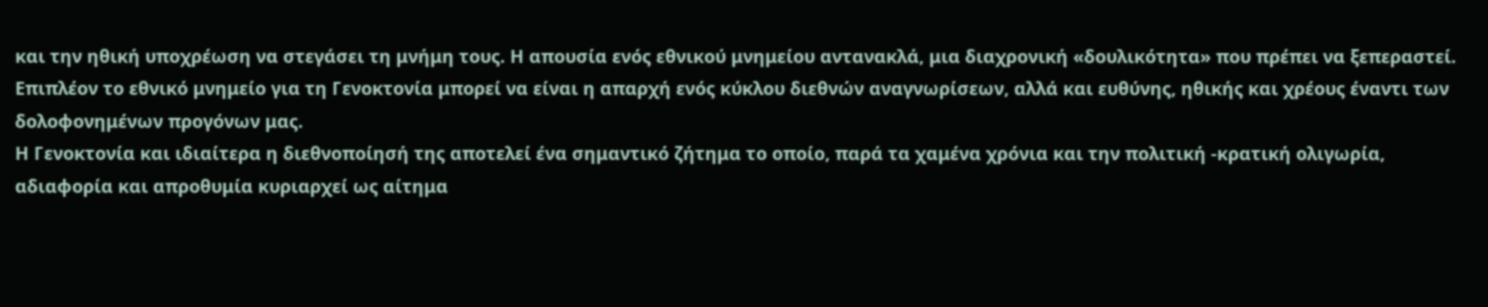και την ηθική υποχρέωση να στεγάσει τη μνήμη τους. Η απουσία ενός εθνικού μνημείου αντανακλά, μια διαχρονική «δουλικότητα» που πρέπει να ξεπεραστεί.
Επιπλέον το εθνικό μνημείο για τη Γενοκτονία μπορεί να είναι η απαρχή ενός κύκλου διεθνών αναγνωρίσεων, αλλά και ευθύνης, ηθικής και χρέους έναντι των δολοφονημένων προγόνων μας.
Η Γενοκτονία και ιδιαίτερα η διεθνοποίησή της αποτελεί ένα σημαντικό ζήτημα το οποίο, παρά τα χαμένα χρόνια και την πολιτική -κρατική ολιγωρία, αδιαφορία και απροθυμία κυριαρχεί ως αίτημα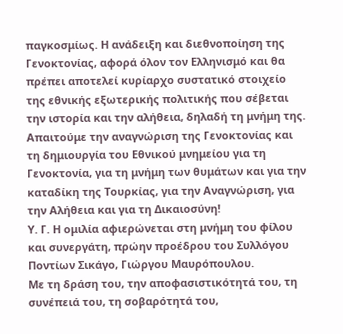παγκοσμίως. Η ανάδειξη και διεθνοποίηση της Γενοκτονίας, αφορά όλον τον Ελληνισμό και θα πρέπει αποτελεί κυρίαρχο συστατικό στοιχείο της εθνικής εξωτερικής πολιτικής που σέβεται την ιστορία και την αλήθεια, δηλαδή τη μνήμη της.
Απαιτούμε την αναγνώριση της Γενοκτονίας και τη δημιουργία του Εθνικού μνημείου για τη Γενοκτονία, για τη μνήμη των θυμάτων και για την καταδίκη της Τουρκίας, για την Αναγνώριση, για την Αλήθεια και για τη Δικαιοσύνη!
Υ. Γ. Η ομιλία αφιερώνεται στη μνήμη του φίλου και συνεργάτη, πρώην προέδρου του Συλλόγου Ποντίων Σικάγο, Γιώργου Μαυρόπουλου.
Με τη δράση του, την αποφασιστικότητά του, τη συνέπειά του, τη σοβαρότητά του,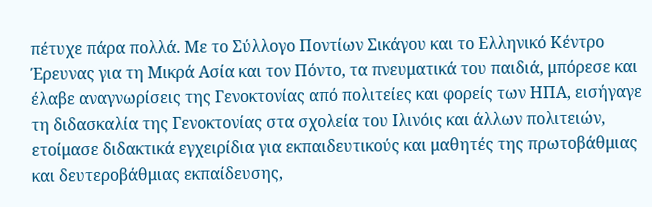πέτυχε πάρα πολλά. Με το Σύλλογο Ποντίων Σικάγου και το Ελληνικό Κέντρο Έρευνας για τη Μικρά Ασία και τον Πόντο, τα πνευματικά του παιδιά, μπόρεσε και έλαβε αναγνωρίσεις της Γενοκτονίας από πολιτείες και φορείς των ΗΠΑ, εισήγαγε τη διδασκαλία της Γενοκτονίας στα σχολεία του Ιλινόις και άλλων πολιτειών, ετοίμασε διδακτικά εγχειρίδια για εκπαιδευτικούς και μαθητές της πρωτοβάθμιας και δευτεροβάθμιας εκπαίδευσης,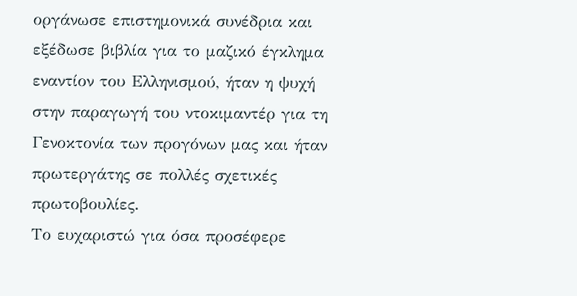οργάνωσε επιστημονικά συνέδρια και εξέδωσε βιβλία για το μαζικό έγκλημα εναντίον του Ελληνισμού, ήταν η ψυχή στην παραγωγή του ντοκιμαντέρ για τη Γενοκτονία των προγόνων μας και ήταν πρωτεργάτης σε πολλές σχετικές πρωτοβουλίες.
Το ευχαριστώ για όσα προσέφερε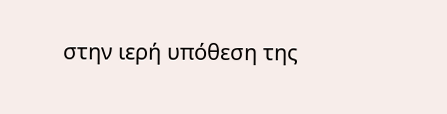στην ιερή υπόθεση της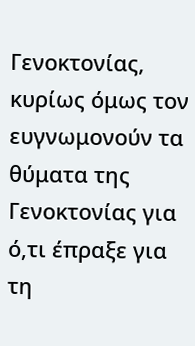Γενοκτονίας, κυρίως όμως τον ευγνωμονούν τα θύματα της Γενοκτονίας για ό,τι έπραξε για τη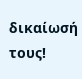δικαίωσή τους!